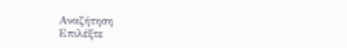Αναζήτηση
Επιλέξτε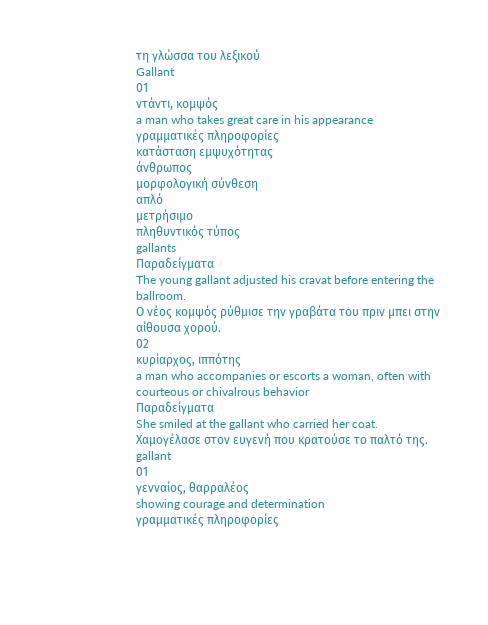τη γλώσσα του λεξικού
Gallant
01
ντάντι, κομψός
a man who takes great care in his appearance
γραμματικές πληροφορίες
κατάσταση εμψυχότητας
άνθρωπος
μορφολογική σύνθεση
απλό
μετρήσιμο
πληθυντικός τύπος
gallants
Παραδείγματα
The young gallant adjusted his cravat before entering the ballroom.
Ο νέος κομψός ρύθμισε την γραβάτα του πριν μπει στην αίθουσα χορού.
02
κυρίαρχος, ιππότης
a man who accompanies or escorts a woman, often with courteous or chivalrous behavior
Παραδείγματα
She smiled at the gallant who carried her coat.
Χαμογέλασε στον ευγενή που κρατούσε το παλτό της.
gallant
01
γενναίος, θαρραλέος
showing courage and determination
γραμματικές πληροφορίες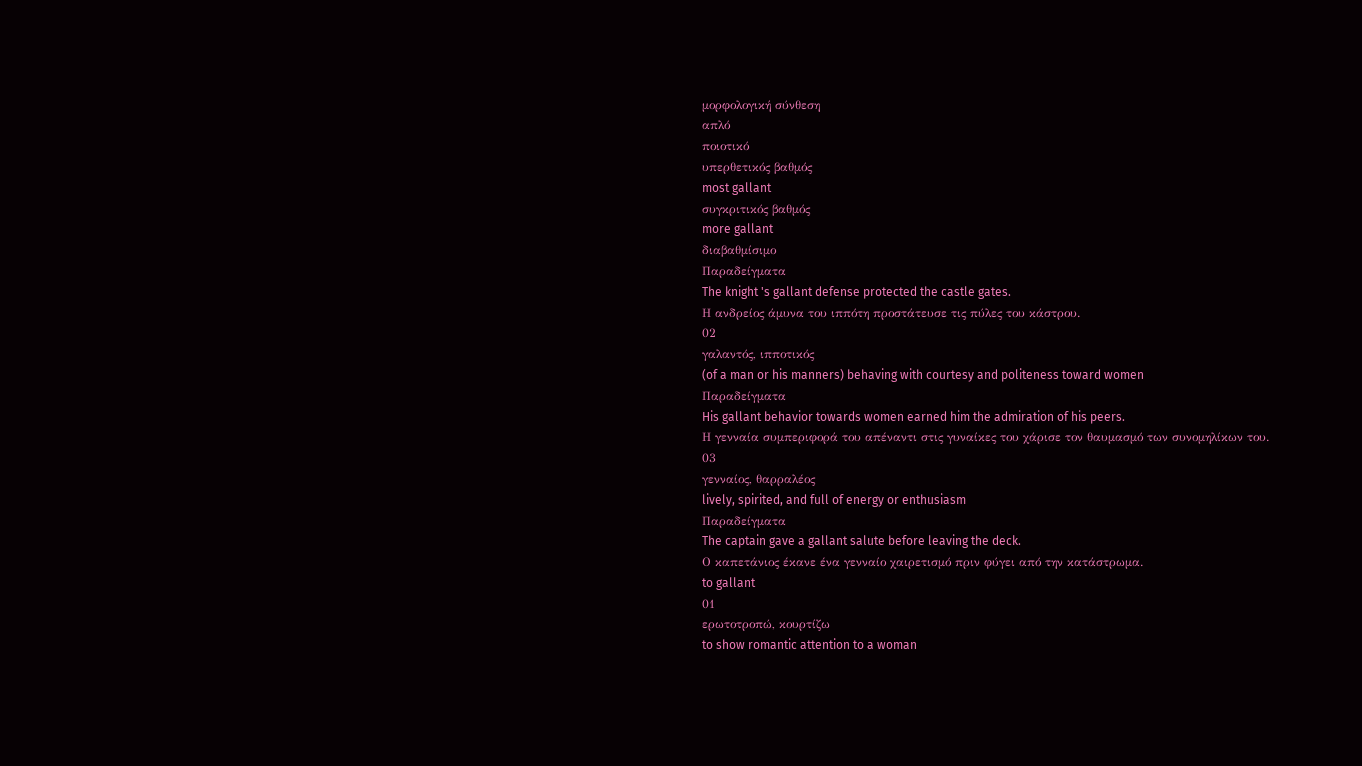μορφολογική σύνθεση
απλό
ποιοτικό
υπερθετικός βαθμός
most gallant
συγκριτικός βαθμός
more gallant
διαβαθμίσιμο
Παραδείγματα
The knight 's gallant defense protected the castle gates.
Η ανδρείος άμυνα του ιππότη προστάτευσε τις πύλες του κάστρου.
02
γαλαντός, ιπποτικός
(of a man or his manners) behaving with courtesy and politeness toward women
Παραδείγματα
His gallant behavior towards women earned him the admiration of his peers.
Η γενναία συμπεριφορά του απέναντι στις γυναίκες του χάρισε τον θαυμασμό των συνομηλίκων του.
03
γενναίος, θαρραλέος
lively, spirited, and full of energy or enthusiasm
Παραδείγματα
The captain gave a gallant salute before leaving the deck.
Ο καπετάνιος έκανε ένα γενναίο χαιρετισμό πριν φύγει από την κατάστρωμα.
to gallant
01
ερωτοτροπώ, κουρτίζω
to show romantic attention to a woman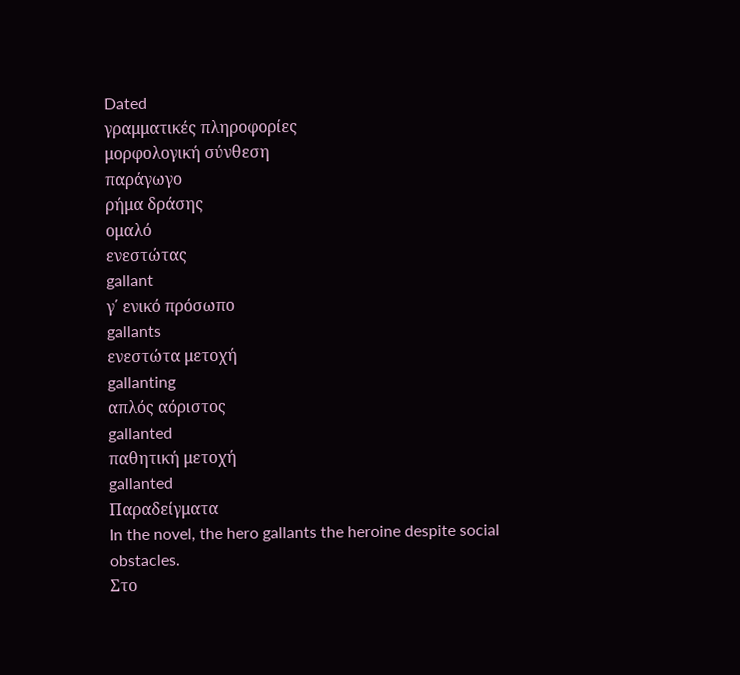Dated
γραμματικές πληροφορίες
μορφολογική σύνθεση
παράγωγο
ρήμα δράσης
ομαλό
ενεστώτας
gallant
γ΄ ενικό πρόσωπο
gallants
ενεστώτα μετοχή
gallanting
απλός αόριστος
gallanted
παθητική μετοχή
gallanted
Παραδείγματα
In the novel, the hero gallants the heroine despite social obstacles.
Στο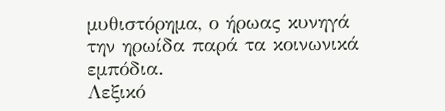μυθιστόρημα, ο ήρωας κυνηγά την ηρωίδα παρά τα κοινωνικά εμπόδια.
Λεξικό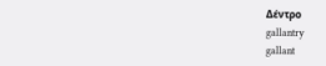Δέντρο
gallantry
gallant